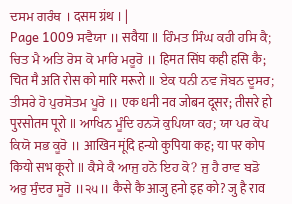ਦਸਮ ਗਰੰਥ । दसम ग्रंथ । |
Page 1009 ਸਵੈਯਾ ॥ सवैया ॥ ਹਿੰਮਤ ਸਿੰਘ ਕਹੀ ਹਸਿ ਕੈ; ਚਿਤ ਮੈ ਅਤਿ ਰੋਸ ਕੋ ਮਾਰਿ ਮਰੂਰੋ ॥ हिमत सिंघ कही हसि कै; चित मै अति रोस को मारि मरूरो ॥ ਏਕ ਧਨੀ ਨਵ ਜੋਬਨ ਦੂਸਰ; ਤੀਸਰੇ ਹੋ ਪੁਰਸੋਤਮ ਪੂਰੋ ॥ एक धनी नव जोबन दूसर; तीसरे हो पुरसोतम पूरो ॥ ਆਖਿਨ ਮੂੰਦਿ ਹਨ੍ਯੋ ਕੁਪਿਯਾ ਕਹ; ਯਾ ਪਰ ਕੋਪ ਕਿਯੋ ਸਭ ਕੂਰੋ ॥ आखिन मूंदि हन्यो कुपिया कह; या पर कोप कियो सभ कूरो ॥ ਕੈਸੇ ਕੈ ਆਜੁ ਹਨੋ ਇਹ ਕੋ? ਜੁ ਹੈ ਰਾਵ ਬਡੋ ਅਰੁ ਸੁੰਦਰ ਸੂਰੋ ॥੨੫॥ कैसे कै आजु हनो इह को? जु है राव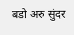बडो अरु सुंदर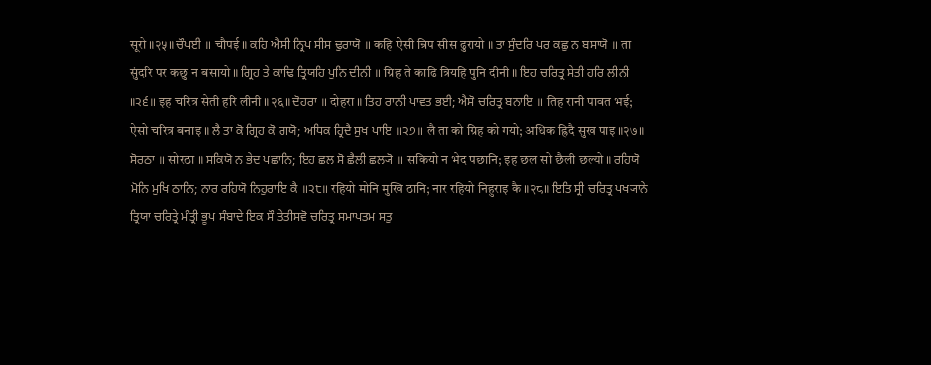सूरो ॥२५॥ ਚੌਪਈ ॥ चौपई ॥ ਕਹਿ ਐਸੀ ਨ੍ਰਿਪ ਸੀਸ ਢੁਰਾਯੋ ॥ कहि ऐसी न्रिप सीस ढुरायो ॥ ਤਾ ਸੁੰਦਰਿ ਪਰ ਕਛੁ ਨ ਬਸਾਯੋ ॥ ता सुंदरि पर कछु न बसायो ॥ ਗ੍ਰਿਹ ਤੇ ਕਾਢਿ ਤ੍ਰਿਯਹਿ ਪੁਨਿ ਦੀਨੀ ॥ ग्रिह ते काढि त्रियहि पुनि दीनी ॥ ਇਹ ਚਰਿਤ੍ਰ ਸੇਤੀ ਹਰਿ ਲੀਨੀ ॥੨੬॥ इह चरित्र सेती हरि लीनी ॥२६॥ ਦੋਹਰਾ ॥ दोहरा ॥ ਤਿਹ ਰਾਨੀ ਪਾਵਤ ਭਈ; ਐਸੋ ਚਰਿਤ੍ਰ ਬਨਾਇ ॥ तिह रानी पावत भई; ऐसो चरित्र बनाइ ॥ ਲੈ ਤਾ ਕੋ ਗ੍ਰਿਹ ਕੋ ਗਯੋ; ਅਧਿਕ ਹ੍ਰਿਦੈ ਸੁਖ ਪਾਇ ॥੨੭॥ लै ता को ग्रिह को गयो; अधिक ह्रिदै सुख पाइ ॥२७॥ ਸੋਰਠਾ ॥ सोरठा ॥ ਸਕਿਯੋ ਨ ਭੇਦ ਪਛਾਨਿ; ਇਹ ਛਲ ਸੋ ਛੈਲੀ ਛਲ੍ਯੋ ॥ सकियो न भेद पछानि; इह छल सो छैली छल्यो ॥ ਰਹਿਯੋ ਮੋਨਿ ਮੁਖਿ ਠਾਨਿ; ਨਾਰ ਰਹਿਯੋ ਨਿਹੁਰਾਇ ਕੈ ॥੨੮॥ रहियो मोनि मुखि ठानि; नार रहियो निहुराइ कै ॥२८॥ ਇਤਿ ਸ੍ਰੀ ਚਰਿਤ੍ਰ ਪਖ੍ਯਾਨੇ ਤ੍ਰਿਯਾ ਚਰਿਤ੍ਰੇ ਮੰਤ੍ਰੀ ਭੂਪ ਸੰਬਾਦੇ ਇਕ ਸੌ ਤੇਤੀਸਵੋ ਚਰਿਤ੍ਰ ਸਮਾਪਤਮ ਸਤੁ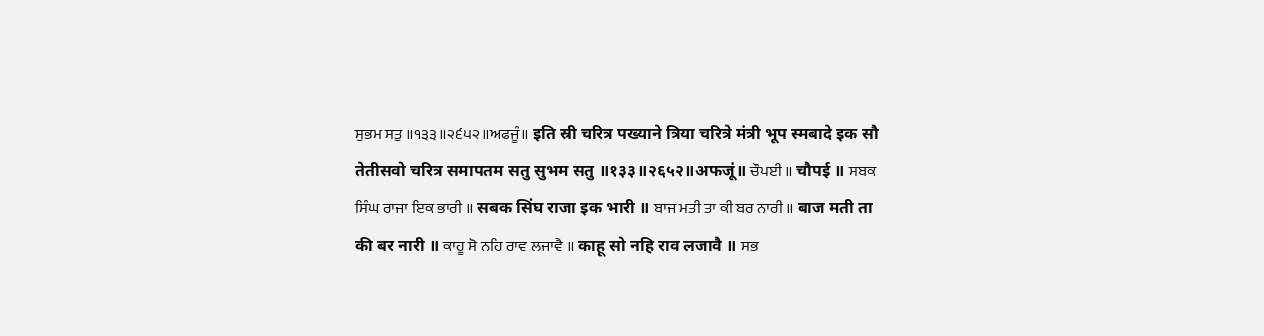ਸੁਭਮ ਸਤੁ ॥੧੩੩॥੨੬੫੨॥ਅਫਜੂੰ॥ इति स्री चरित्र पख्याने त्रिया चरित्रे मंत्री भूप स्मबादे इक सौ तेतीसवो चरित्र समापतम सतु सुभम सतु ॥१३३॥२६५२॥अफजूं॥ ਚੌਪਈ ॥ चौपई ॥ ਸਬਕ ਸਿੰਘ ਰਾਜਾ ਇਕ ਭਾਰੀ ॥ सबक सिंघ राजा इक भारी ॥ ਬਾਜ ਮਤੀ ਤਾ ਕੀ ਬਰ ਨਾਰੀ ॥ बाज मती ता की बर नारी ॥ ਕਾਹੂ ਸੋ ਨਹਿ ਰਾਵ ਲਜਾਵੈ ॥ काहू सो नहि राव लजावै ॥ ਸਭ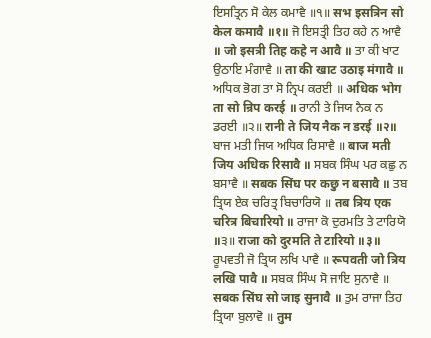ਇਸਤ੍ਰਿਨ ਸੋ ਕੇਲ ਕਮਾਵੈ ॥੧॥ सभ इसत्रिन सो केल कमावै ॥१॥ ਜੋ ਇਸਤ੍ਰੀ ਤਿਹ ਕਹੇ ਨ ਆਵੈ ॥ जो इसत्री तिह कहे न आवै ॥ ਤਾ ਕੀ ਖਾਟ ਉਠਾਇ ਮੰਗਾਵੈ ॥ ता की खाट उठाइ मंगावै ॥ ਅਧਿਕ ਭੋਗ ਤਾ ਸੋ ਨ੍ਰਿਪ ਕਰਈ ॥ अधिक भोग ता सो न्रिप करई ॥ ਰਾਨੀ ਤੇ ਜਿਯ ਨੈਕ ਨ ਡਰਈ ॥੨॥ रानी ते जिय नैक न डरई ॥२॥ ਬਾਜ ਮਤੀ ਜਿਯ ਅਧਿਕ ਰਿਸਾਵੈ ॥ बाज मती जिय अधिक रिसावै ॥ ਸਬਕ ਸਿੰਘ ਪਰ ਕਛੁ ਨ ਬਸਾਵੈ ॥ सबक सिंघ पर कछु न बसावै ॥ ਤਬ ਤ੍ਰਿਯ ਏਕ ਚਰਿਤ੍ਰ ਬਿਚਾਰਿਯੋ ॥ तब त्रिय एक चरित्र बिचारियो ॥ ਰਾਜਾ ਕੋ ਦੁਰਮਤਿ ਤੇ ਟਾਰਿਯੋ ॥੩॥ राजा को दुरमति ते टारियो ॥३॥ ਰੂਪਵਤੀ ਜੋ ਤ੍ਰਿਯ ਲਖਿ ਪਾਵੈ ॥ रूपवती जो त्रिय लखि पावै ॥ ਸਬਕ ਸਿੰਘ ਸੋ ਜਾਇ ਸੁਨਾਵੈ ॥ सबक सिंघ सो जाइ सुनावै ॥ ਤੁਮ ਰਾਜਾ ਤਿਹ ਤ੍ਰਿਯਾ ਬੁਲਾਵੋ ॥ तुम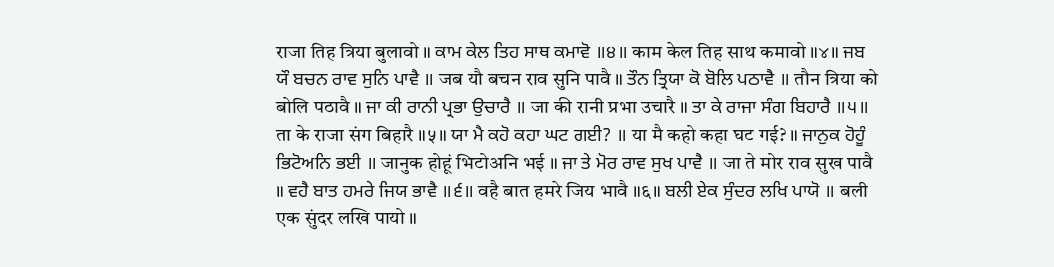राजा तिह त्रिया बुलावो ॥ ਕਾਮ ਕੇਲ ਤਿਹ ਸਾਥ ਕਮਾਵੋ ॥੪॥ काम केल तिह साथ कमावो ॥४॥ ਜਬ ਯੌ ਬਚਨ ਰਾਵ ਸੁਨਿ ਪਾਵੈ ॥ जब यौ बचन राव सुनि पावै ॥ ਤੌਨ ਤ੍ਰਿਯਾ ਕੋ ਬੋਲਿ ਪਠਾਵੈ ॥ तौन त्रिया को बोलि पठावै ॥ ਜਾ ਕੀ ਰਾਨੀ ਪ੍ਰਭਾ ਉਚਾਰੈ ॥ जा की रानी प्रभा उचारै ॥ ਤਾ ਕੇ ਰਾਜਾ ਸੰਗ ਬਿਹਾਰੈ ॥੫॥ ता के राजा संग बिहारै ॥५॥ ਯਾ ਮੈ ਕਹੋ ਕਹਾ ਘਟ ਗਈ? ॥ या मै कहो कहा घट गई? ॥ ਜਾਨੁਕ ਹੋਹੂੰ ਭਿਟੋਅਨਿ ਭਈ ॥ जानुक होहूं भिटोअनि भई ॥ ਜਾ ਤੇ ਮੋਰ ਰਾਵ ਸੁਖ ਪਾਵੈ ॥ जा ते मोर राव सुख पावै ॥ ਵਹੈ ਬਾਤ ਹਮਰੇ ਜਿਯ ਭਾਵੈ ॥੬॥ वहै बात हमरे जिय भावै ॥६॥ ਬਲੀ ਏਕ ਸੁੰਦਰ ਲਖਿ ਪਾਯੋ ॥ बली एक सुंदर लखि पायो ॥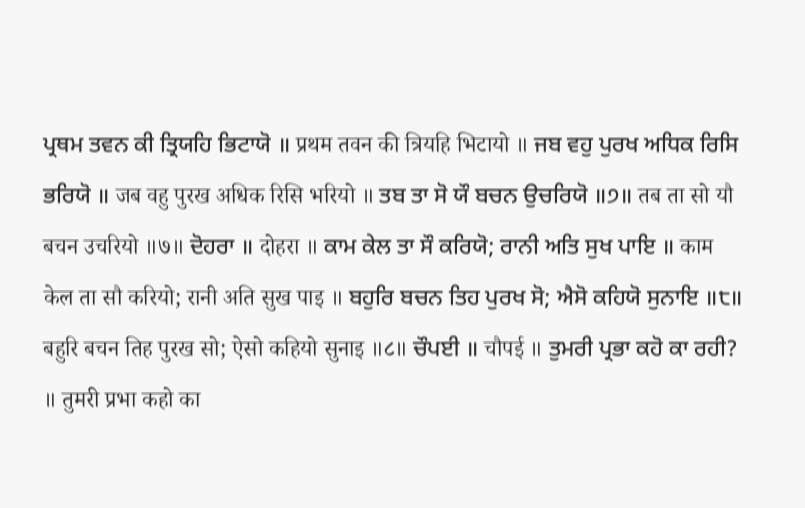ਪ੍ਰਥਮ ਤਵਨ ਕੀ ਤ੍ਰਿਯਹਿ ਭਿਟਾਯੋ ॥ प्रथम तवन की त्रियहि भिटायो ॥ ਜਬ ਵਹੁ ਪੁਰਖ ਅਧਿਕ ਰਿਸਿ ਭਰਿਯੋ ॥ जब वहु पुरख अधिक रिसि भरियो ॥ ਤਬ ਤਾ ਸੋ ਯੌ ਬਚਨ ਉਚਰਿਯੋ ॥੭॥ तब ता सो यौ बचन उचरियो ॥७॥ ਦੋਹਰਾ ॥ दोहरा ॥ ਕਾਮ ਕੇਲ ਤਾ ਸੌ ਕਰਿਯੋ; ਰਾਨੀ ਅਤਿ ਸੁਖ ਪਾਇ ॥ काम केल ता सौ करियो; रानी अति सुख पाइ ॥ ਬਹੁਰਿ ਬਚਨ ਤਿਹ ਪੁਰਖ ਸੋ; ਐਸੋ ਕਹਿਯੋ ਸੁਨਾਇ ॥੮॥ बहुरि बचन तिह पुरख सो; ऐसो कहियो सुनाइ ॥८॥ ਚੌਪਈ ॥ चौपई ॥ ਤੁਮਰੀ ਪ੍ਰਭਾ ਕਹੋ ਕਾ ਰਹੀ? ॥ तुमरी प्रभा कहो का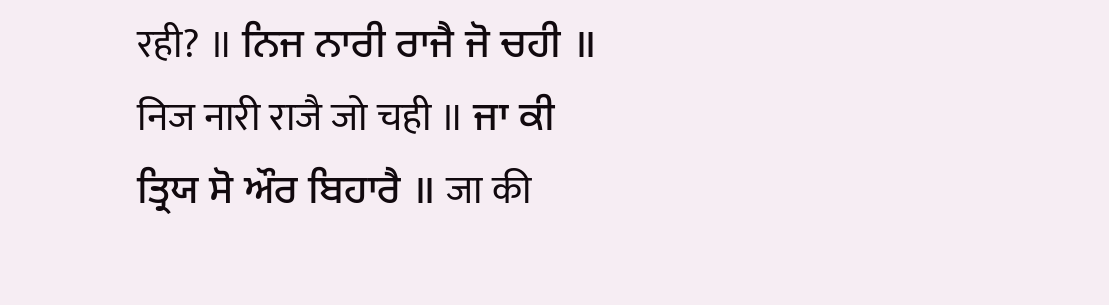रही? ॥ ਨਿਜ ਨਾਰੀ ਰਾਜੈ ਜੋ ਚਹੀ ॥ निज नारी राजै जो चही ॥ ਜਾ ਕੀ ਤ੍ਰਿਯ ਸੋ ਔਰ ਬਿਹਾਰੈ ॥ जा की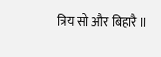त्रिय सो और बिहारै ॥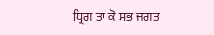ਧ੍ਰਿਗ ਤਾ ਕੋ ਸਭ ਜਗਤ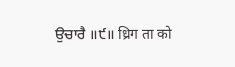ਉਚਾਰੈ ॥੯॥ ध्रिग ता को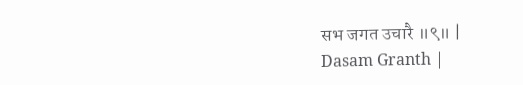सभ जगत उचारै ॥९॥ |
Dasam Granth |